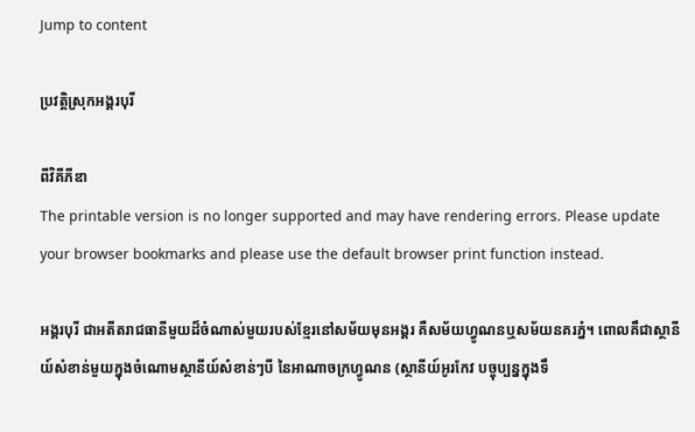Jump to content

ប្រវត្តិស្រុកអង្គរបុរី

ពីវិគីភីឌា
The printable version is no longer supported and may have rendering errors. Please update your browser bookmarks and please use the default browser print function instead.

អង្គរបុរី ជាអតីតរាជធានីមួយដ៏ចំណាស់មួយរបស់ខ្មែរនៅសម័យមុនអង្គរ គឺសម័យហ្វូណនឬសម័យនគរភ្នំ។ ពោលគឹជាស្ថានីយ៍សំខាន់មួយក្នុងចំណោមស្ថានីយ៍សំខាន់ៗបី នៃអាណាចក្រហ្វូណន (ស្ថានីយ៍អូរកែវ បច្ចុប្បន្នក្នុងទឹ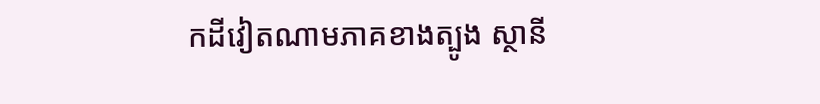កដីវៀតណាមភាគខាងត្បូង ស្ថានី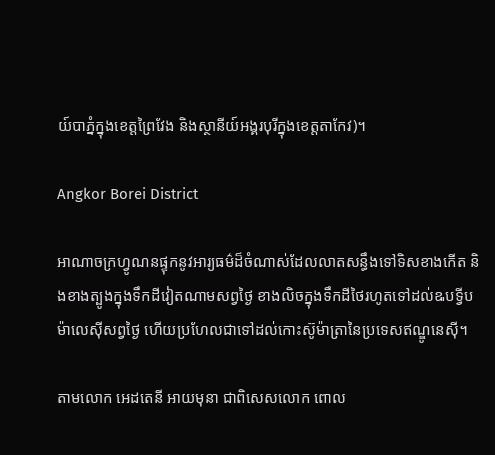យ៍បាភ្នំក្នុងខេត្តព្រៃវែង និងស្ថានីយ៍អង្គរបុរីក្នុងខេត្តតាកែវ)។

Angkor Borei District

អាណាចក្រហ្វូណនផ្ទុកនូវអារ្យធម៌ដ៏ចំណាស់ដែលលាតសន្ធឹងទៅទិសខាងកើត និងខាងត្បូងក្នុងទឹកដីវៀតណាមសព្វថ្ងៃ ខាងលិចក្នុងទឹកដីថៃរហូតទៅដល់ឩបទ្វីបម៉ាលេស៊ីសព្វថ្ងៃ ហើយប្រហែលជាទៅដល់កោះស៊ូម៉ាត្រានៃប្រទេសឥណ្ឌូនេស៊ី។

តាមលោក អេដតេនី អាយមុនា ជាពិសេសលោក ពោល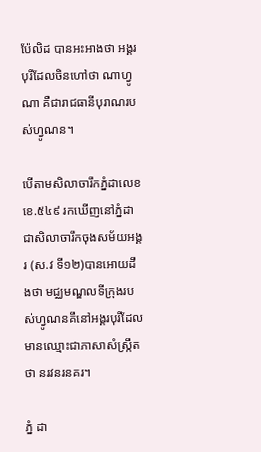ប៉ែលិដ បានអះអាងថា អង្គរបុរីដែលចិនហៅថា ណាហ្វូណា គឺជារាជធានីបុរាណរបស់ហ្វូណន។

បើតាមសិលាចារឹកភ្នំដាលេខ ខេ.៥៤៩ រកឃើញនៅភ្នំដាជាសិលាចារឹកចុងសម័យអង្គរ (ស.វ ទី១២)បានអោយដឹងថា មជ្ឈមណ្ឌលទីក្រុងរបស់ហ្វូណនគឹនៅអង្គរបុរីដែលមានឈ្មោះជាភាសាសំស្ក្រឹតថា នរវនរនគរ។

ភ្នំ ដា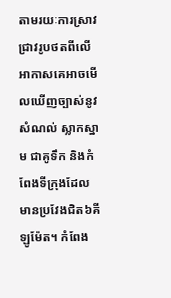តាមរយៈការស្រាវជ្រាវរូបថតពីលើអាកាសគេអាចមើលឃើញច្បាស់នូវសំណល់ ស្លាកស្នាម ជាគូទឹក និងកំពែងទីក្រុងដែលមានប្រវែងជិត៦គីឡូម៉ែត។ កំពែង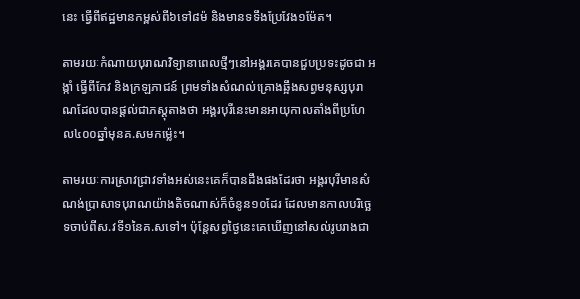នេះ ធ្វើពីឥដ្ឋមានកម្ពស់ពី៦ទៅ៨ម៉ និងមានទទឹងប្រែវែង១ម៉ែត។

តាមរយៈកំណាយបុរាណវិទ្យានាពេលថ្មីៗនៅអង្គរគេបានជួបប្រទះដូចជា អង្កាំ ធ្វើពីកែវ និងក្រឡភាជន៍ ព្រមទាំងសំណល់គ្រោងឆ្អឹងសព្វមនុស្សបុរាណដែលបានផ្ដល់ជាភស្តុតាងថា អង្គរបុរីនេះមានអាយុកាលតាំងពីប្រហែល៤០០ឆ្នាំមុនគ.សមកម៉្លេះ។

តាមរយៈការស្រាវជ្រាវទាំងអស់នេះគេក៏បានដឹងផងដែរថា អង្គរបុរីមានសំណង់ប្រាសាទបុរាណយ៉ាងតិចណាស់ក៏ចំនូន១០ដែរ ដែលមានកាលបរិច្ឆេទចាប់ពីស.វទី១នៃគ.សទៅ។ ប៉ុន្តែសព្វថ្ងៃនេះគេឃើញនៅសល់រូបរាងជា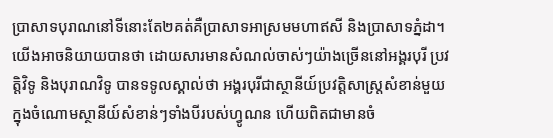ប្រាសាទបុរាណនៅទីនោះតែ២គត់គឺប្រាសាទអាស្រមមហាឥសី និងប្រាសាទភ្នំដា។ យើងអាចនិយាយបានថា ដោយសារមានសំណល់ចាស់ៗយ៉ាងច្រើននៅអង្គរបុរី ប្រវត្តិវិទូ និងបុរាណវិទូ បានទទូលស្គាល់ថា អង្គរបុរីជាស្ថានីយ៍ប្រវត្តិសាស្រ្តសំខាន់មួយក្នុងចំណោមស្ថានីយ៍សំខាន់ៗទាំងបីរបស់ហ្វូណន ហើយពិតជាមានចំ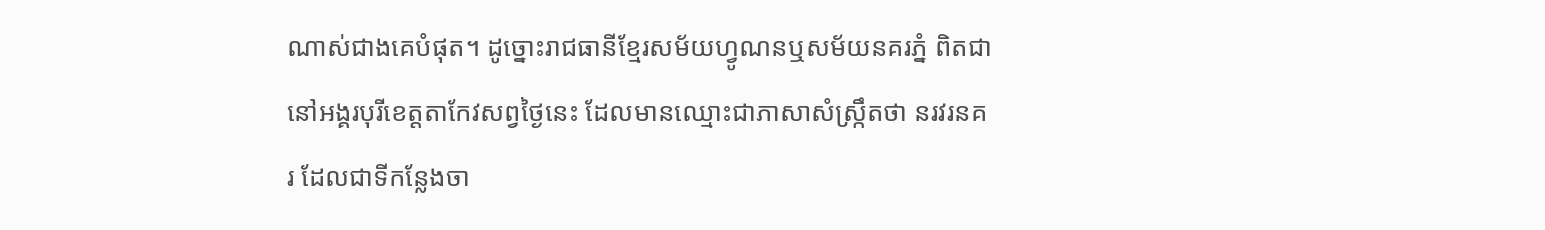ណាស់ជាងគេបំផុត។ ដូច្នោះរាជធានីខ្មែរសម័យហ្វូណនឬសម័យនគរភ្នំ ពិតជានៅអង្គរបុរីខេត្តតាកែវសព្វថ្ងៃនេះ ដែលមានឈ្មោះជាភាសាសំស្រ្កឹតថា នរវរនគរ ដែលជាទីកន្លែងចា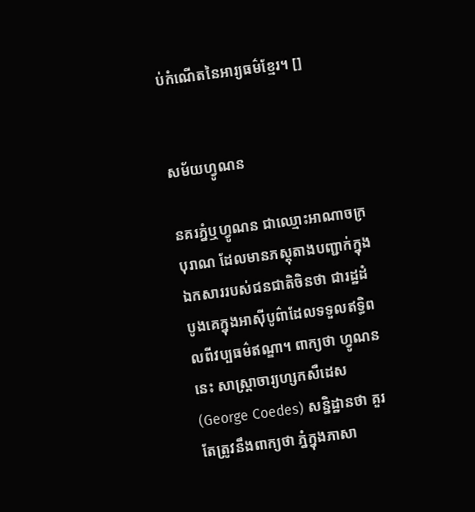ប់កំណើតនៃអារ្យធម៌ខ្មែរ។ []


សម័យហ្វូណន

នគរភ្នំឬហ្វូណន ជាឈ្មោះអាណាចក្របុរាណ ដែលមានភស្តុតាងបញ្ជាក់ក្នុងឯកសាររបស់ជនជាតិចិនថា ជារដ្ឋដំបូងគេក្នុងអាស៊ីបូព៌ាដែលទទួលឥទ្ធិពលពីវប្បធម៌ឥណ្ឌា។ ពាក្យថា ហ្វូណននេះ សាស្ត្រាចារ្យហ្សកសឺដេស(George Coedes) សន្និដ្ឋានថា គួរតែត្រូវនឹងពាក្យថា ភ្នំក្នុងភាសា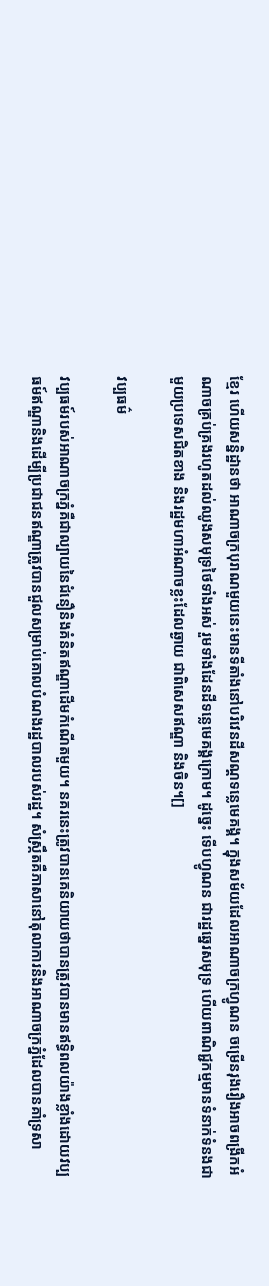ខ្មែរ ហើយសន្និដ្ឋានថា អាណាចក្របុរាណមួយនេះមានទីតាំងនៅបរិវេនដីសណ្ដទន្លេមេគង្គ។ ក្នុងសម័យដែលអាណាចក្រហ្វូណន ចម្រើនរុងរឿងអាចពង្រីកអំណាចគ្រប់គ្រងរហូតដល់ឈូងសមុទ្រថៃទាំងអស់ រួមទាំងដែនដីទន្លេមេគង្គក្រោម។ ដូច្នេះ ទើបហ្វូណន ជារដ្ឋឆ្នេរសមុទ្រ ហើយពាណិជ្ជកម្មមានទំនាក់ទំនងជាមួយប្រទេសជិតខាង និងរដ្ឋមហាអំណាចខ្លះដែលឆ្ងាយ ជាពិសេសឥណ្ឌា និងចិន។[]

វប្បធម៌

វប្បធម៍របស់អាណាចក្រភ្នំគឺជាល្បាយនៃជំនឿនិងគំនិតឥណ្ឌាដើមកំណើតមួយ។ នគរនេះត្រូវបានគេនិយាយថាបានត្រូវបានមានឥទ្ធិពលយ៉ាងខ្លាំងដោយវប្បធម៍ឥណ្ឌានិងដើម្បីប្រជាជនឥណ្ឌាត្រូវបានជួលសម្រាប់គោលបំណងរដ្ឋបាលរបស់រដ្ឋ។ សំស្រ្កឹតគឺភាសានៅតុលាការនិងអាណាចក្រភ្នំដែលបានគាំទ្រសា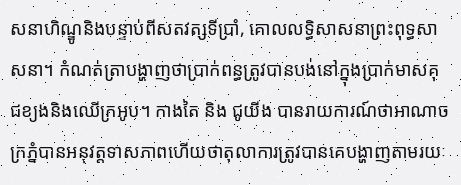សនាហិណ្ឌូនិងបន្ទាប់ពីសតវត្សទីប្រាំ, គោលលទ្ធិសាសនាព្រះពុទ្ធសាសនា។ កំណត់ត្រាបង្ហាញថាប្រាក់ពន្ធត្រូវបានបង់នៅក្នុងប្រាក់មាសគុជខ្យងនិងឈើក្រអូប។ កាងតៃ និង ជូយីង បានរាយការណ៍ថាអាណាចក្រភ្នំបានអនុវត្តទាសភាពហើយថាតុលាការត្រូវបានគេបង្ហាញតាមរយៈ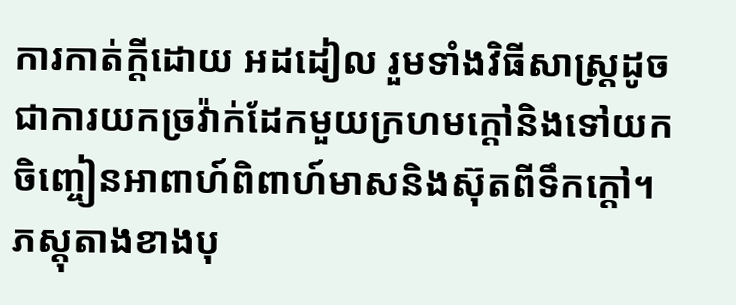ការកាត់ក្តីដោយ អដដៀល រួមទាំងវិធីសាស្រ្តដូចជាការយកច្រវ៉ាក់ដែកមួយក្រហមក្តៅនិងទៅយកចិញ្ចៀនអាពាហ៍ពិពាហ៍មាសនិងស៊ុតពីទឹកក្តៅ។ ភស្តុតាងខាងបុ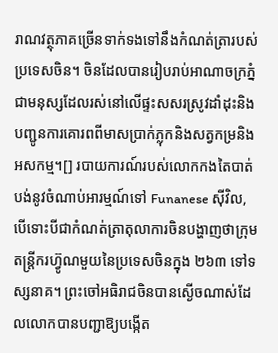រាណវត្ថុភាគច្រើនទាក់ទងទៅនឹងកំណត់ត្រារបស់ប្រទេសចិន។ ចិនដែលបានរៀបរាប់អាណាចក្រភ្នំជាមនុស្សដែលរស់នៅលើផ្ទះសសរស្រូវដាំដុះនិងបញ្ជូនការគោរពពីមាសប្រាក់ភ្លុកនិងសត្វកម្រនិងអសកម្ម។[] របាយការណ៍របស់លោកកងតៃបាត់បង់នូវចំណាប់អារម្មណ៍ទៅ Funanese ស៊ីវិល, បើទោះបីជាកំណត់ត្រាតុលាការចិនបង្ហាញថាក្រុមតន្ត្រីករហ៊្វូណមួយនៃប្រទេសចិនក្នុង ២៦៣ ទៅទស្សនាគ។ ព្រះចៅអធិរាជចិនបានស្ងើចណាស់ដែលលោកបានបញ្ជាឱ្យបង្កើត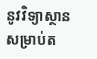នូវវិទ្យាស្ថានសម្រាប់ត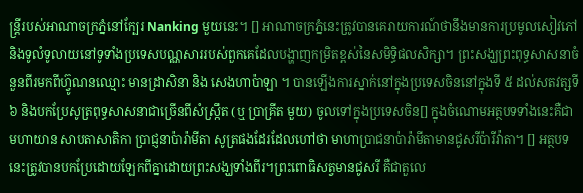ន្ត្រីរបស់អាណាចក្រភ្នំនៅក្បែរ Nanking មួយនេះ។ [] អាណាចក្រភ្នំនេះត្រូវបានគេរាយការណ៍ថានឹងមានការប្រមូលសៀវភៅនិងទូលំទូលាយនៅទូទាំងប្រទេសបណ្ណសាររបស់ពួកគេដែលបង្ហាញកម្រិតខ្ពស់នៃសមិទ្ធិផលសិក្សា។ ព្រះសង្ឃព្រះពុទ្ធសាសនាចំនួនពីរមកពីហ៊្វូណនឈ្មោះ មានដ្រាសិនា និង សេងហាប៉ាឡា ។ បានឡើងការស្នាក់នៅក្នុងប្រទេសចិននៅក្នុងទី ៥ ដល់សតវត្សទី ៦ និងបកប្រែសូត្រពុទ្ធសាសនាជាច្រើនពីសំស្រ្កឹត (ឬ ប្រាគ្រីត មួយ) ចូលទៅក្នុងប្រទេសចិន[] ក្នុងចំណោមអត្ថបទទាំងនេះគឺជាមហាយាន សាបតាសាតិកា ប្រាជ្ញនាប៉ារ៉ាមីតា សូត្រផងដែរដែលហៅថា មាហាប្រាជនាប៉ារ៉ាមីតាមានជូសរីប៉ារីវ៉ាតា។ [] អត្ថបទនេះត្រូវបានបកប្រែដោយឡែកពីគ្នាដោយព្រះសង្ឃទាំងពីរ។ព្រះពោធិសត្វមានជូសរី គឺជាតួលេ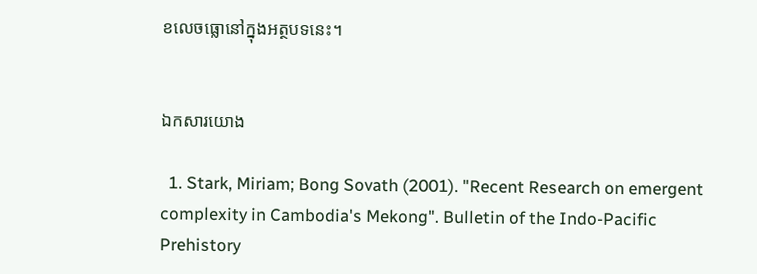ខលេចធ្លោនៅក្នុងអត្ថបទនេះ។


ឯកសារយោង

  1. Stark, Miriam; Bong Sovath (2001). "Recent Research on emergent complexity in Cambodia's Mekong". Bulletin of the Indo-Pacific Prehistory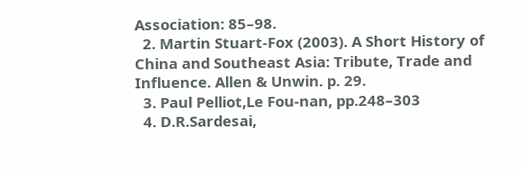Association: 85–98.
  2. Martin Stuart-Fox (2003). A Short History of China and Southeast Asia: Tribute, Trade and Influence. Allen & Unwin. p. 29.
  3. Paul Pelliot,Le Fou-nan, pp.248–303
  4. D.R.Sardesai,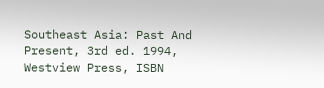Southeast Asia: Past And Present, 3rd ed. 1994, Westview Press, ISBN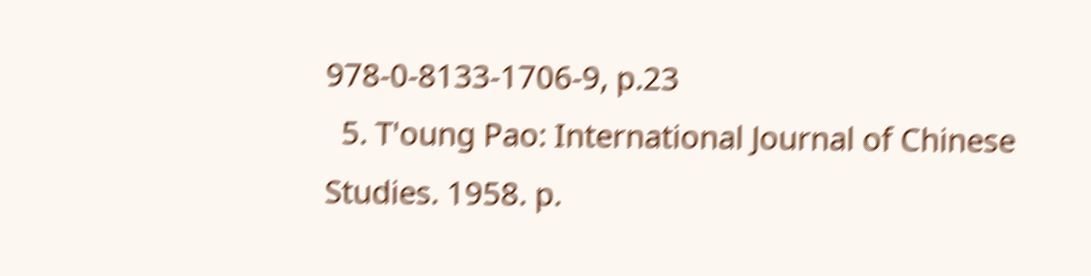978-0-8133-1706-9, p.23
  5. T'oung Pao: International Journal of Chinese Studies. 1958. p.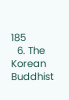185
  6. The Korean Buddhist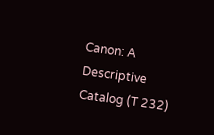Canon: A Descriptive Catalog (T 232)